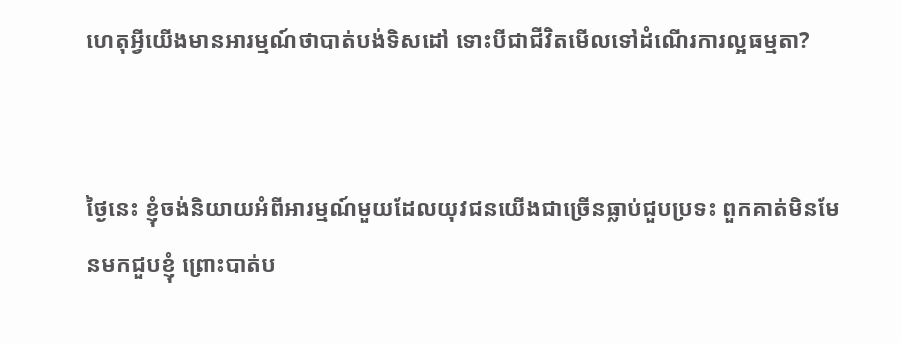ហេតុអ្វីយើងមានអារម្មណ៍ថាបាត់បង់ទិសដៅ ទោះបីជាជីវិតមើលទៅដំណើរការល្អធម្មតា?


ថ្ងៃនេះ ខ្ញុំចង់និយាយអំពីអារម្មណ៍មួយដែលយុវជនយើងជាច្រើនធ្លាប់ជួបប្រទះ ពួកគាត់មិនមែនមកជួបខ្ញុំ ព្រោះបាត់ប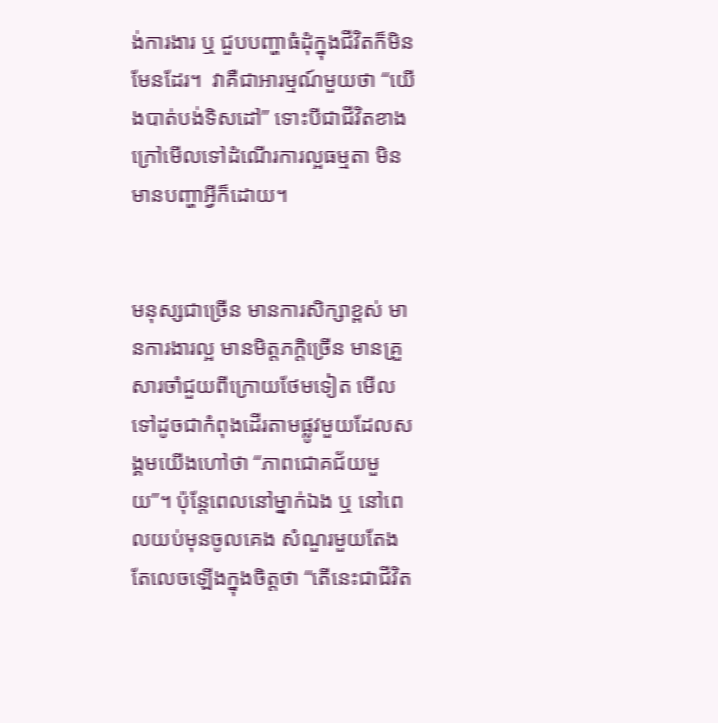ង់ការងារ ឬ ជួបបញ្ហាធំដុំក្នុងជីវិតក៏មិនមែនដែរ។  វាគឺជាអារម្មណ៍មួយថា “យើងបាត់បង់ទិសដៅ” ទោះបីជាជីវិតខាងក្រៅមើលទៅដំណើរការល្អធម្មតា មិនមានបញ្ហាអ្វីក៏ដោយ។


មនុស្សជាច្រើន មានការសិក្សាខ្ពស់ មានការងារល្អ មានមិត្តភក្តិច្រើន មានគ្រួសារចាំជួយពីក្រោយថែមទៀត មើលទៅដូចជាកំពុងដើរតាមផ្លូវមួយដែលសង្គមយើងហៅថា “ភាពជោគជ័យមួយ”។ ប៉ុន្តែពេលនៅម្នាក់ឯង ឬ នៅពេលយប់មុនចូលគេង សំណួរមួយតែងតែលេចឡើងក្នុងចិត្តថា “តើនេះជាជីវិត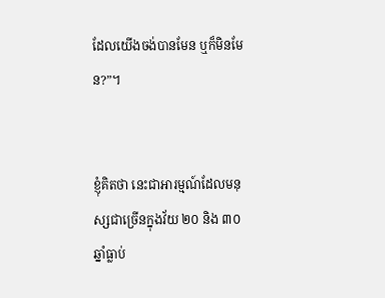ដែលយើងចង់បានមែន ឬក៏មិនមែន?”។


ខ្ញុំគិតថា នេះជាអារម្មណ៍ដែលមនុស្សជាច្រើនក្នុងវ័យ ២០ និង ៣០ ឆ្នាំធ្លាប់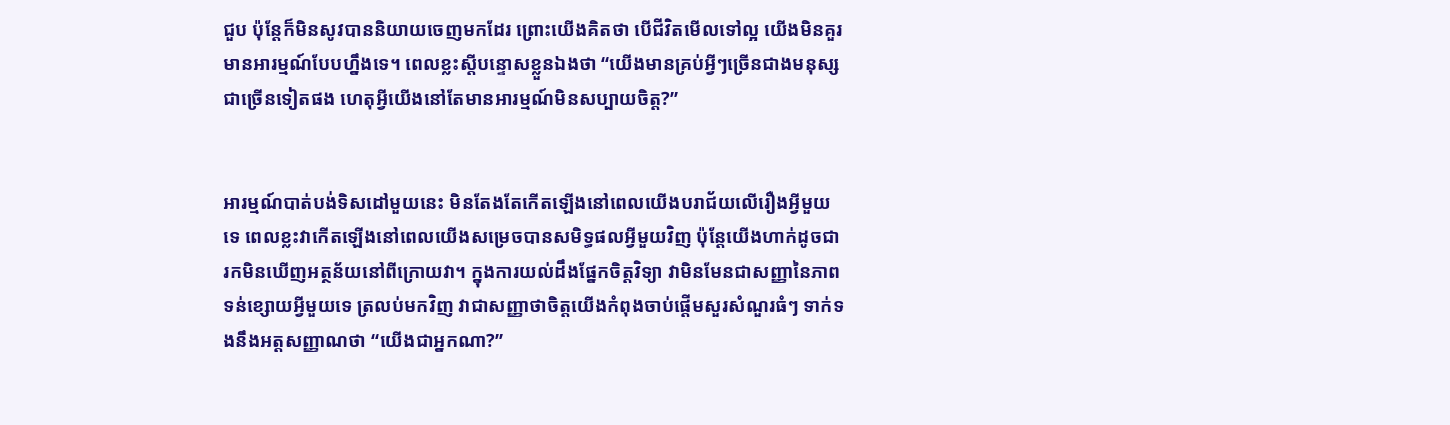ជួប ប៉ុន្តែក៏មិនសូវបាននិយាយចេញមកដែរ ព្រោះយើងគិតថា បើជីវិតមើលទៅល្អ យើងមិនគួរមានអារម្មណ៍បែបហ្នឹងទេ។ ពេលខ្លះស្តីបន្ទោសខ្លួនឯងថា “យើងមានគ្រប់អ្វីៗច្រើនជាងមនុស្សជាច្រើនទៀតផង ហេតុអ្វីយើងនៅតែមានអារម្មណ៍មិនសប្បាយចិត្ត?”


អារម្មណ៍បាត់បង់ទិសដៅមួយនេះ មិនតែងតែកើតឡើងនៅពេលយើងបរាជ័យលើរឿងអ្វីមួយទេ ពេលខ្លះវាកើតឡើងនៅពេលយើងសម្រេចបានសមិទ្ធផលអ្វីមួយវិញ ប៉ុន្តែយើងហាក់ដូចជា រកមិនឃើញអត្ថន័យនៅពីក្រោយវា។ ក្នុងការយល់ដឹងផ្នែកចិត្តវិទ្យា វាមិនមែនជាសញ្ញានៃភាពទន់ខ្សោយអ្វីមួយទេ ត្រលប់មកវិញ វាជាសញ្ញាថាចិត្តយើងកំពុងចាប់ផ្តើមសួរសំណួរធំៗ ទាក់ទងនឹងអត្តសញ្ញាណថា “យើងជាអ្នកណា?”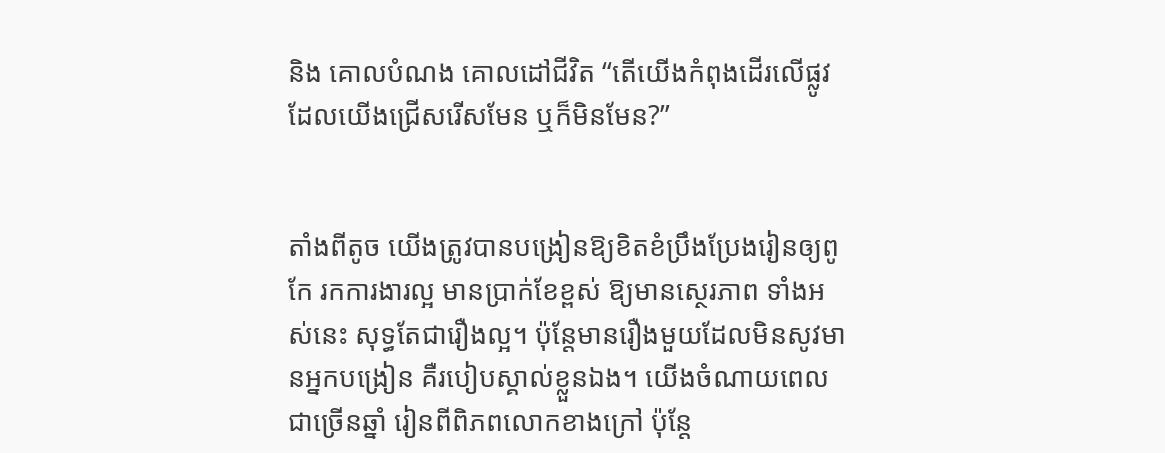និង គោលបំណង គោលដៅជីវិត “តើយើងកំពុងដើរលើផ្លូវដែលយើងជ្រើសរើសមែន ឬក៏មិនមែន?”


តាំងពីតូច យើងត្រូវបានបង្រៀនឱ្យខិតខំប្រឹងប្រែងរៀនឲ្យពូកែ រកការងារល្អ មានប្រាក់ខែខ្ពស់ ឱ្យមានស្ថេរភាព ទាំងអស់នេះ សុទ្ធតែជារឿងល្អ។ ប៉ុន្តែមានរឿងមួយដែលមិនសូវមានអ្នកបង្រៀន គឺរបៀបស្គាល់ខ្លួនឯង។ យើងចំណាយពេលជាច្រើនឆ្នាំ រៀនពីពិភពលោកខាងក្រៅ ប៉ុន្តែ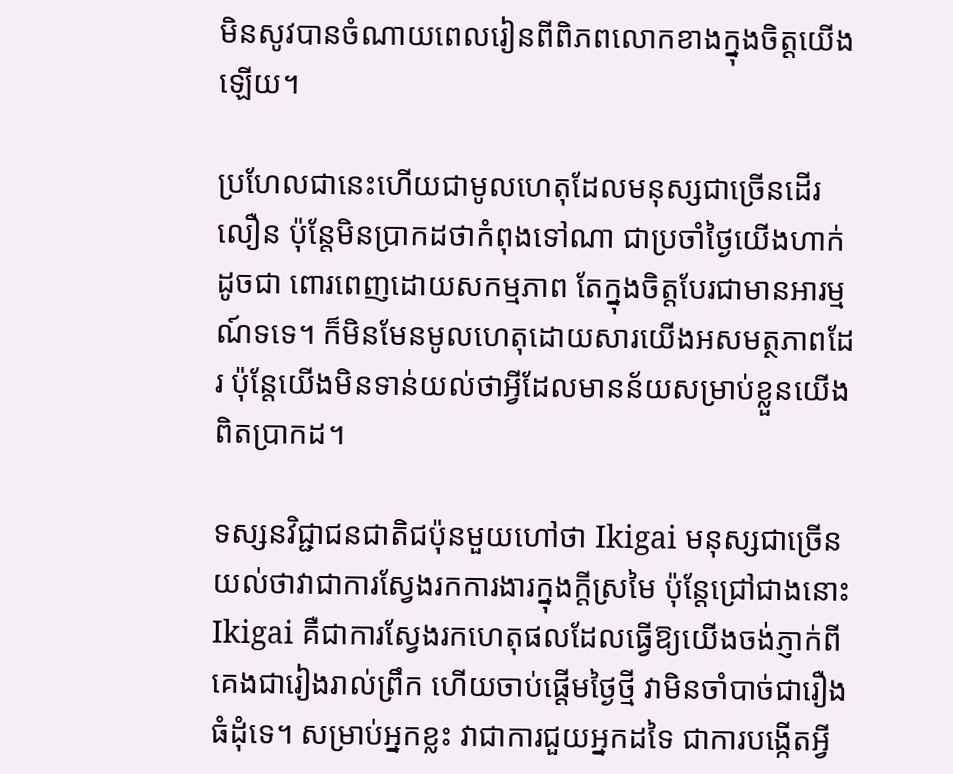មិនសូវបានចំណាយពេលរៀនពីពិភពលោកខាងក្នុងចិត្តយើងឡើយ។

ប្រហែលជានេះហើយជាមូលហេតុដែលមនុស្សជាច្រើនដើរលឿន ប៉ុន្តែមិនប្រាកដថាកំពុងទៅណា ជាប្រចាំថ្ងៃយើងហាក់ដូចជា ពោរពេញដោយសកម្មភាព តែក្នុងចិត្តបែរជាមានអារម្មណ៍ទទេ។ ក៏មិនមែនមូលហេតុដោយសារយើងអសមត្ថភាពដែរ ប៉ុន្តែយើងមិនទាន់យល់ថាអ្វីដែលមានន័យសម្រាប់ខ្លួនយើងពិតប្រាកដ។

ទស្សនវិជ្ជាជនជាតិជប៉ុនមួយហៅថា Ikigai មនុស្សជាច្រើនយល់ថាវាជាការស្វែងរកការងារក្នុងក្តីស្រមៃ ប៉ុន្តែជ្រៅជាងនោះ Ikigai គឺជាការស្វែងរកហេតុផលដែលធ្វើឱ្យយើងចង់ភ្ញាក់ពីគេងជារៀងរាល់ព្រឹក ហើយចាប់ផ្តើមថ្ងៃថ្មី វាមិនចាំបាច់ជារឿងធំដុំទេ។ សម្រាប់អ្នកខ្លះ វាជាការជួយអ្នកដទៃ ជាការបង្កើតអ្វី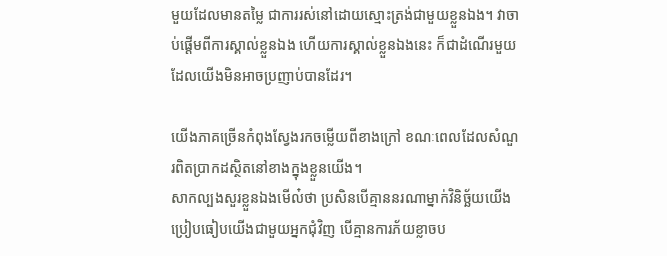មួយដែលមានតម្លៃ ជាការរស់នៅដោយស្មោះត្រង់ជាមួយខ្លួនឯង។ វាចាប់ផ្តើមពីការស្គាល់ខ្លួនឯង ហើយការស្គាល់ខ្លួនឯងនេះ ក៏ជាដំណើរមួយដែលយើងមិនអាចប្រញាប់បានដែរ។

យើងភាគច្រើនកំពុងស្វែងរកចម្លើយពីខាងក្រៅ ខណៈពេលដែលសំណួរពិតប្រាកដស្ថិតនៅខាងក្នុងខ្លួនយើង។
សាកល្បងសួរខ្លួនឯងមើល៎ថា ប្រសិនបើគ្មាននរណាម្នាក់វិនិច្ឆ័យយើង ប្រៀបធៀបយើងជាមួយអ្នកជុំវិញ បើគ្មានការភ័យខ្លាចប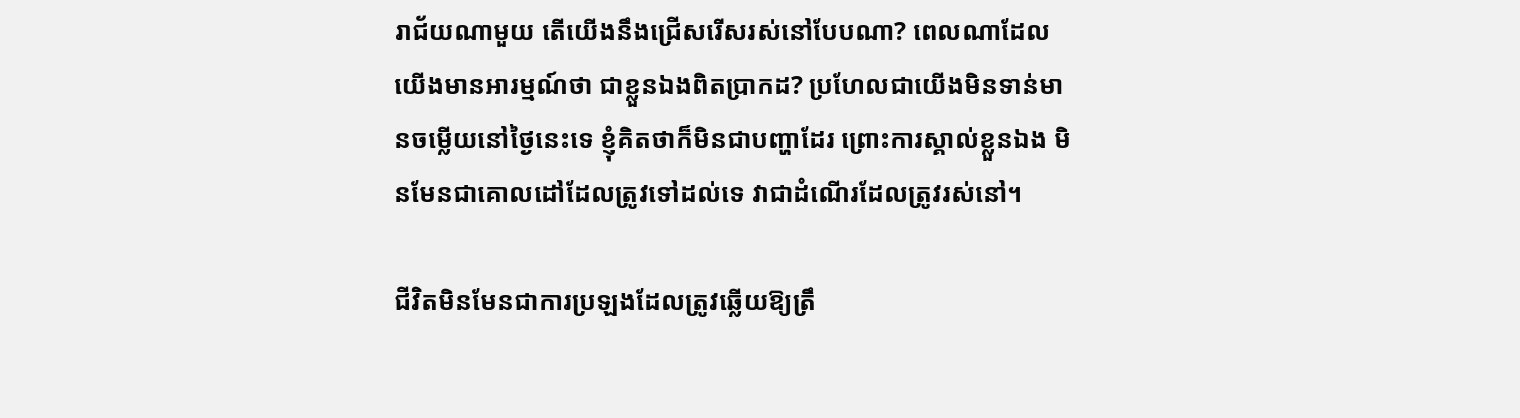រាជ័យណាមួយ តើយើងនឹងជ្រើសរើសរស់នៅបែបណា? ពេលណាដែលយើងមានអារម្មណ៍ថា ជាខ្លួនឯងពិតប្រាកដ? ប្រហែលជាយើងមិនទាន់មានចម្លើយនៅថ្ងៃនេះទេ ខ្ញុំគិតថាក៏មិនជាបញ្ហាដែរ ព្រោះការស្គាល់ខ្លួនឯង មិនមែនជាគោលដៅដែលត្រូវទៅដល់ទេ វាជាដំណើរដែលត្រូវរស់នៅ។

ជីវិតមិនមែនជាការប្រឡងដែលត្រូវឆ្លើយឱ្យត្រឹ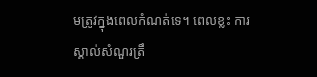មត្រូវក្នុងពេលកំណត់ទេ។ ពេលខ្លះ ការស្គាល់សំណួរត្រឹ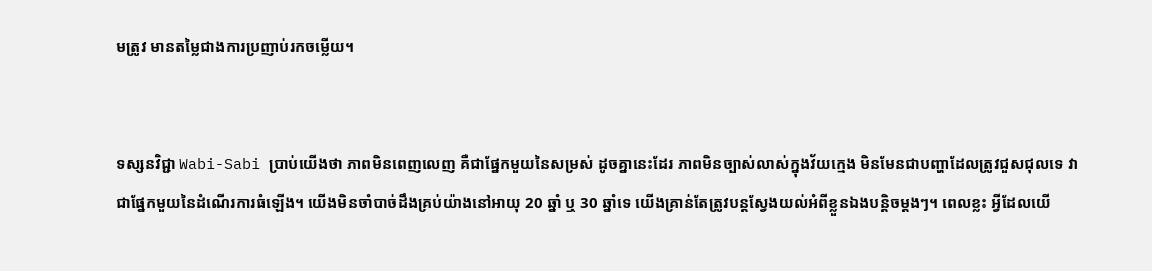មត្រូវ មានតម្លៃជាងការប្រញាប់រកចម្លើយ។


ទស្សនវិជ្ជា Wabi-Sabi ប្រាប់យើងថា ភាពមិនពេញលេញ គឺជាផ្នែកមួយនៃសម្រស់ ដូចគ្នានេះដែរ ភាពមិនច្បាស់លាស់ក្នុងវ័យក្មេង មិនមែនជាបញ្ហាដែលត្រូវជួសជុលទេ វាជាផ្នែកមួយនៃដំណើរការធំឡើង។ យើងមិនចាំបាច់ដឹងគ្រប់យ៉ាងនៅអាយុ 20 ឆ្នាំ ឬ 30 ឆ្នាំទេ យើងគ្រាន់តែត្រូវបន្តស្វែងយល់អំពីខ្លួនឯងបន្តិចម្តងៗ។ ពេលខ្លះ អ្វីដែលយើ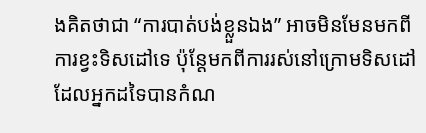ងគិតថាជា “ការបាត់បង់ខ្លួនឯង” អាចមិនមែនមកពីការខ្វះទិសដៅទេ ប៉ុន្តែមកពីការរស់នៅក្រោមទិសដៅដែលអ្នកដទៃបានកំណ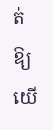ត់ឱ្យយើ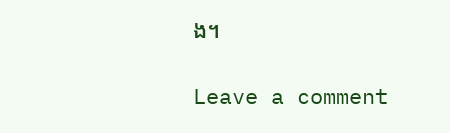ង។

Leave a comment